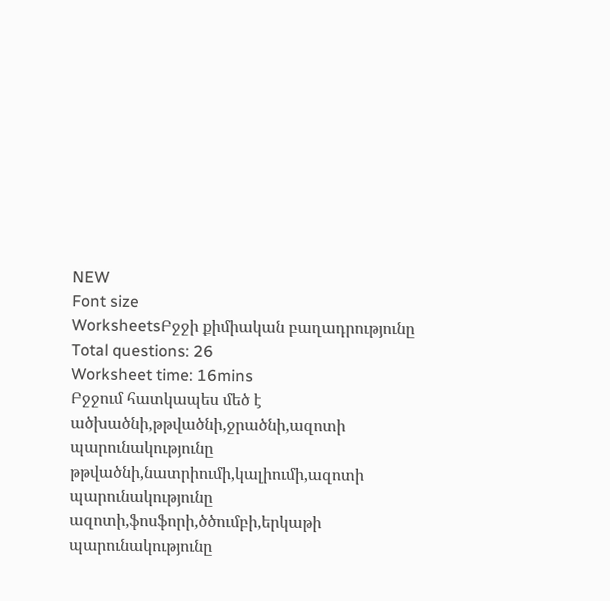NEW
Font size
WorksheetsԲջջի քիմիական բաղադրությունը
Total questions: 26
Worksheet time: 16mins
Բջջում հատկապես մեծ է
ածխածնի,թթվածնի,ջրածնի,ազոտի պարունակությունը
թթվածնի,նատրիումի,կալիումի,ազոտի պարունակությունը
ազոտի,ֆոսֆորի,ծծումբի,երկաթի պարունակությունը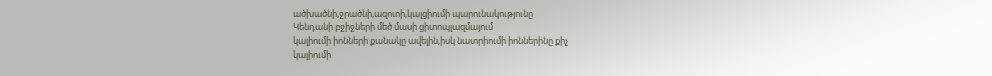ածխածնի,ջրածնի,ազոտի,կալցիումի պարունակությունը
Կենդանի բջիջների մեծ մասի ցիտոպլազմայում
կալիումի իոնների քանակը ավելին,իսկ նատրիումի իոններինը քիչ
կալիումի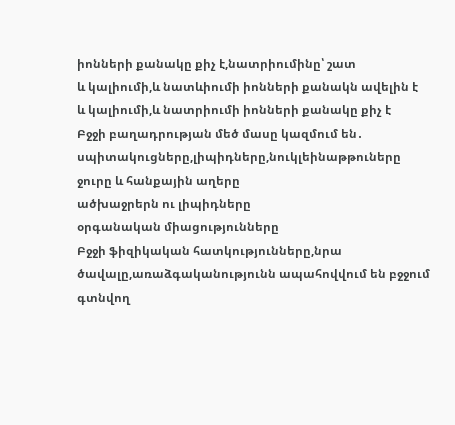իոնների քանակը քիչ է,նատրիումինը՝ շատ
և կալիումի,և նատևիումի իոնների քանակն ավելին է
և կալիումի,և նատրիումի իոնների քանակը քիչ է
Բջջի բաղադրության մեծ մասը կազմում են․
սպիտակուցները,լիպիդները,նուկլեինաթթուները
ջուրը և հանքային աղերը
ածխաջրերն ու լիպիդները
օրգանական միացությունները
Բջջի ֆիզիկական հատկությունները,նրա ծավալը,առաձգականությունն ապահովվում են բջջում գտնվող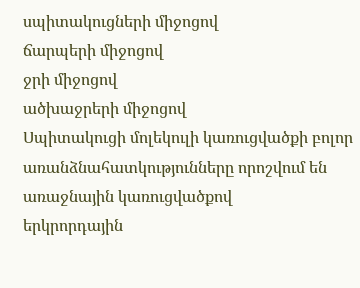սպիտակուցների միջոցով
ճարպերի միջոցով
ջրի միջոցով
ածխաջրերի միջոցով
Սպիտակուցի մոլեկուլի կառուցվածքի բոլոր առանձնահատկությունները որոշվում են
առաջնային կառուցվածքով
երկրորդային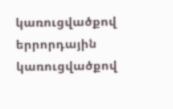կառուցվածքով
երրորդային կառուցվածքով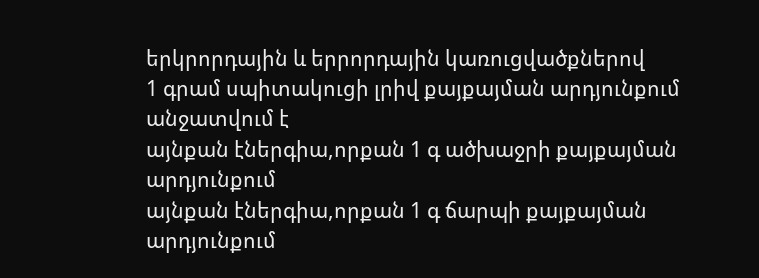երկրորդային և երրորդային կառուցվածքներով
1 գրամ սպիտակուցի լրիվ քայքայման արդյունքում անջատվում է
այնքան էներգիա,որքան 1 գ ածխաջրի քայքայման արդյունքում
այնքան էներգիա,որքան 1 գ ճարպի քայքայման արդյունքում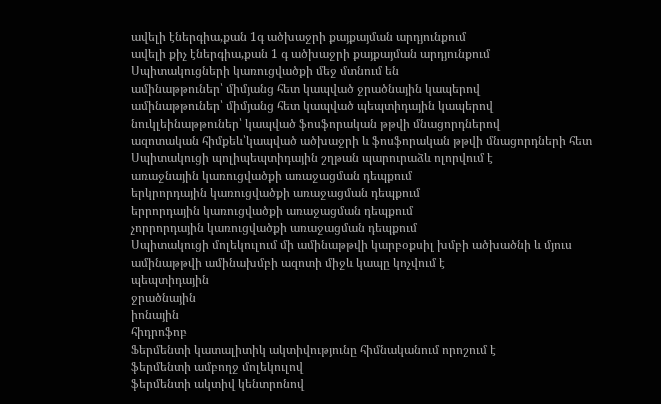ավելի էներգիա,քան 1գ ածխաջրի քայքայման արդյունքում
ավելի քիչ էներգիա,քան 1 գ ածխաջրի քայքայման արդյունքում
Սպիտակուցների կառուցվածքի մեջ մտնում են
ամինաթթուներ՝ միմյանց հետ կապված ջրածնային կապերով
ամինաթթուներ՝ միմյանց հետ կապված պեպտիդային կապերով
նուկլեինաթթուներ՝ կապված ֆոսֆորական թթվի մնացորդներով
ազոտական հիմքեև՝կապված ածխաջրի և ֆոսֆորական թթվի մնացորդների հետ
Սպիտակուցի պոլիպեպտիդային շղթան պարուրաձև ոլորվում է
առաջնային կառուցվածքի առաջացման դեպքում
երկրորդային կառուցվածքի առաջացման դեպքում
երրորդային կառուցվածքի առաջացման դեպքում
չորրորդային կառուցվածքի առաջացման դեպքում
Սպիտակուցի մոլեկուլում մի ամինաթթվի կարբօքսիլ խմբի ածխածնի և մյուս ամինաթթվի ամինախմբի ազոտի միջև կապը կոչվում է
պեպտիդային
ջրածնային
իոնային
հիդրոֆոբ
Ֆերմենտի կատալիտիկ ակտիվությունը հիմնականում որոշում է
ֆերմենտի ամբողջ մոլեկուլով
ֆերմենտի ակտիվ կենտրոնով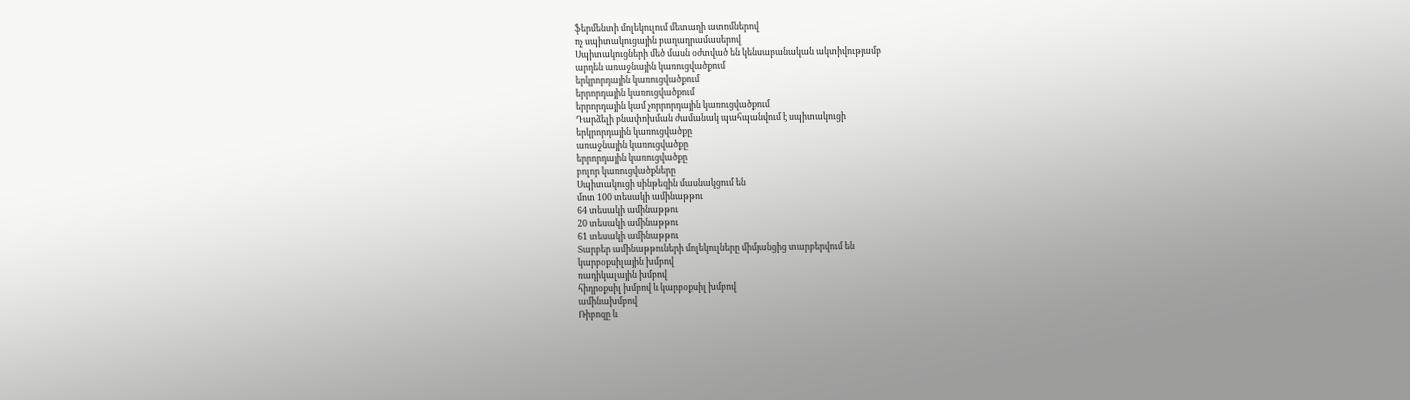ֆերմենտի մոլեկուլում մետաղի ատոմներով
ոչ սպիտակուցային բաղադրամասերով
Սպիտակուցների մեծ մասն օժտված են կենսաբանական ակտիվությամբ
արդեն առաջնային կառուցվածքում
երկրորդային կառուցվածքում
երրորդային կառուցվածքում
երրորդային կամ չորրորդային կառուցվածքում
Դարձելի բնափոխման ժամանակ պահպանվում է սպիտակուցի
երկրորդային կառուցվածքը
առաջնային կառուցվածքը
երրորդային կառուցվածքը
բոլոր կառուցվածքները
Սպիտակուցի սինթեզին մասնակցում են
մոտ 100 տեսակի ամինաթթու
64 տեսակի ամինաթթու
20 տեսակի ամինաթթու
61 տեսակի ամինաթթու
Տարբեր ամինաթթուների մոլեկուլները միմյանցից տարբերվում են
կարբօքսիլային խմբով
ռադիկալային խմբով
հիդրօքսիլ խմբով և կարբօքսիլ խմբով
ամինախմբով
Ռիբոզը և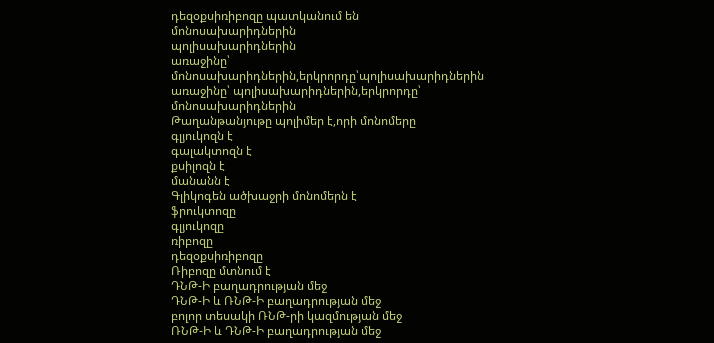դեզօքսիռիբոզը պատկանում են
մոնոսախարիդներին
պոլիսախարիդներին
առաջինը՝ մոնոսախարիդներին,երկրորդը՝պոլիսախարիդներին
առաջինը՝ պոլիսախարիդներին,երկրորդը՝ մոնոսախարիդներին
Թաղանթանյութը պոլիմեր է,որի մոնոմերը
գլյուկոզն է
գալակտոզն է
քսիլոզն է
մանանն է
Գլիկոգեն ածխաջրի մոնոմերն է
ֆրուկտոզը
գլյուկոզը
ռիբոզը
դեզօքսիռիբոզը
Ռիբոզը մտնում է
ԴՆԹ-Ի բաղադրության մեջ
ԴՆԹ-Ի և ՌՆԹ-Ի բաղադրության մեջ
բոլոր տեսակի ՌՆԹ-րի կազմության մեջ
ՌՆԹ-Ի և ԴՆԹ-Ի բաղադրության մեջ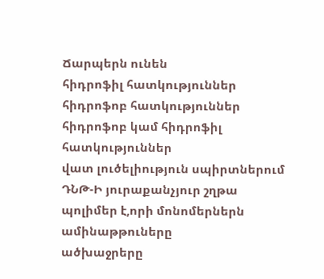Ճարպերն ունեն
հիդրոֆիլ հատկություններ
հիդրոֆոբ հատկություններ
հիդրոֆոբ կամ հիդրոֆիլ հատկություններ
վատ լուծելիություն սպիրտներում
ԴՆԹ-Ի յուրաքանչյուր շղթա պոլիմեր է,որի մոնոմերներն
ամինաթթուները
ածխաջրերը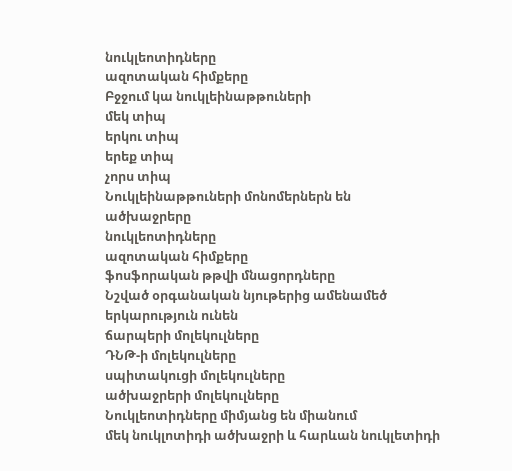նուկլեոտիդները
ազոտական հիմքերը
Բջջում կա նուկլեինաթթուների
մեկ տիպ
երկու տիպ
երեք տիպ
չորս տիպ
Նուկլեինաթթուների մոնոմերներն են
ածխաջրերը
նուկլեոտիդները
ազոտական հիմքերը
ֆոսֆորական թթվի մնացորդները
Նշված օրգանական նյութերից ամենամեծ երկարություն ունեն
ճարպերի մոլեկուլները
ԴՆԹ-ի մոլեկուլները
սպիտակուցի մոլեկուլները
ածխաջրերի մոլեկուլները
Նուկլեոտիդները միմյանց են միանում
մեկ նուկլոտիդի ածխաջրի և հարևան նուկլետիդի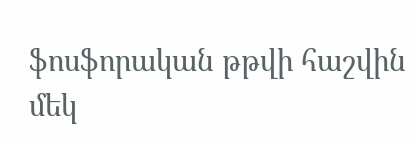ֆոսֆորական թթվի հաշվին
մեկ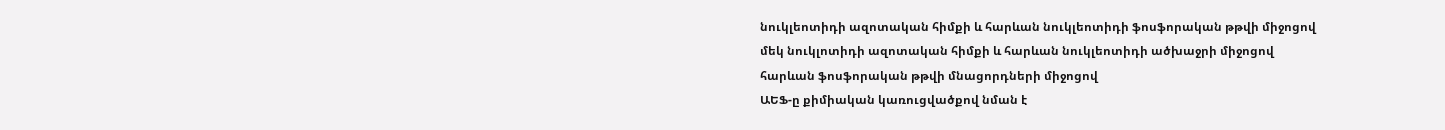նուկլեոտիդի ազոտական հիմքի և հարևան նուկլեոտիդի ֆոսֆորական թթվի միջոցով
մեկ նուկլոտիդի ազոտական հիմքի և հարևան նուկլեոտիդի ածխաջրի միջոցով
հարևան ֆոսֆորական թթվի մնացորդների միջոցով
ԱԵՖ-ը քիմիական կառուցվածքով նման է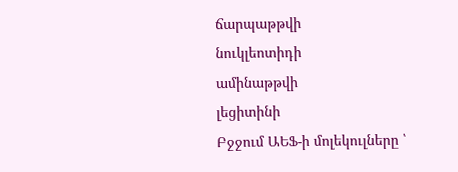ճարպաթթվի
նուկլեոտիդի
ամինաթթվի
լեցիտինի
Բջջում ԱԵՖ-ի մոլեկուլները ՝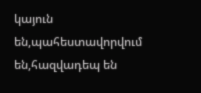կայուն են,պահեստավորվում են,հազվադեպ են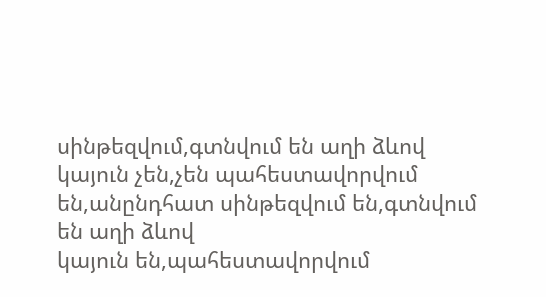սինթեզվում,գտնվում են աղի ձևով
կայուն չեն,չեն պահեստավորվում են,անընդհատ սինթեզվում են,գտնվում են աղի ձևով
կայուն են,պահեստավորվում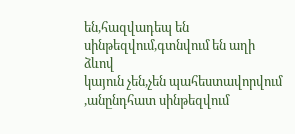են,հազվադեպ են սինթեզվում,գտնվում են աղի ձևով
կայուն չեն,չեն պահեստավորվում ,անընդհատ սինթեզվում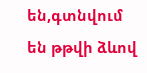են,գտնվում են թթվի ձևով